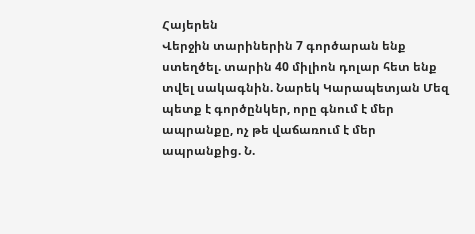Հայերեն
Վերջին տարիներին 7 գործարան ենք ստեղծել. տարին 40 միլիոն դոլար հետ ենք տվել սակագնին. Նարեկ Կարապետյան Մեզ պետք է գործընկեր, որը գնում է մեր ապրանքը, ոչ թե վաճառում է մեր ապրանքից. Ն.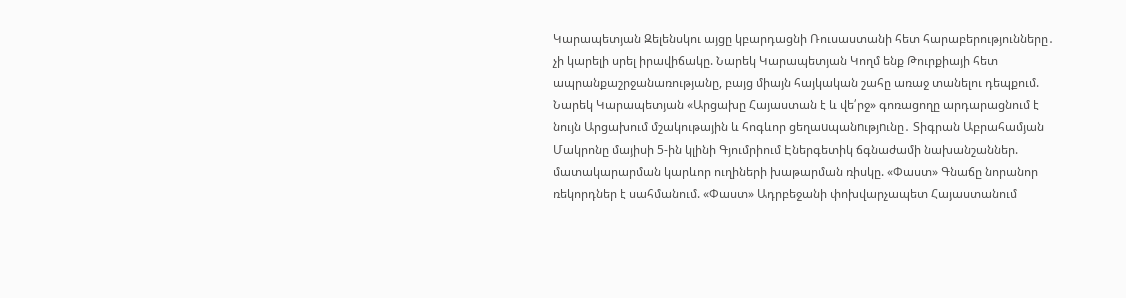Կարապետյան Զելենսկու այցը կբարդացնի Ռուսաստանի հետ հարաբերությունները․ չի կարելի սրել իրավիճակը. Նարեկ Կարապետյան Կողմ ենք Թուրքիայի հետ ապրանքաշրջանառությանը, բայց միայն հայկական շահը առաջ տանելու դեպքում. Նարեկ Կարապետյան «Արցախը Հայաստան է և վե՛րջ» գոռացողը արդարացնում է նույն Արցախում մշակութային և հոգևոր ցեղաuպանnւթյnւնը․ Տիգրան Աբրահամյան Մակրոնը մայիսի 5-ին կլինի Գյումրիում Էներգետիկ ճգնաժամի նախանշաններ. մատակարարման կարևոր ուղիների խաթարման ռիսկը. «Փաստ» Գնաճը նորանոր ռեկորդներ է սահմանում. «Փաստ» Ադրբեջանի փոխվարչապետ Հայաստանում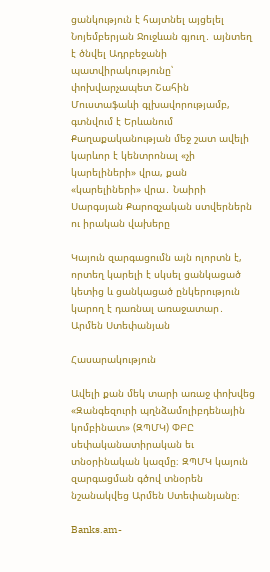ցանկություն է հայտնել այցելել Նոյեմբերյան Ջուջևան գյուղ․ այնտեղ է ծնվել Ադրբեջանի պատվիրակությունը՝ փոխվարչապետ Շահին Մուստաֆաևի գլխավորությամբ, գտնվում է Երևանում Քաղաքականության մեջ շատ ավելի կարևոր է կենտրոնալ «չի կարելիների» վրա, քան «կարելիների» վրա․ Նաիրի Սարգսյան Քարոզչական ստվերներն ու իրական վախերը

Կայուն զարգացումն այն ոլորտն է, որտեղ կարելի է սկսել ցանկացած կետից և ցանկացած ընկերություն կարող է դառնալ առաջատար․ Արմեն Ստեփանյան

Հասարակություն

Ավելի քան մեկ տարի առաջ փոխվեց «Զանգեզուրի պղնձամոլիբդենային կոմբինատ» (ԶՊՄԿ) ՓԲԸ սեփականատիրական եւ տնօրինական կազմը։ ԶՊՄԿ կայուն զարգացման գծով տնօրեն նշանակվեց Արմեն Ստեփանյանը։

Banks.am-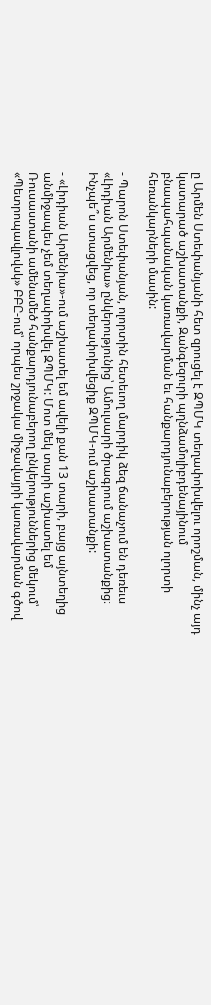ը Արմեն Ստեփանյանի հետ զրուցել է ԶՊՄԿ տեղափոխվելու որոշման, մինչ այդ կատարած աշխատանքի, Զանգեզուրի պղնձամոլիբդենայինում բնապահպանական կառավարման եւ հանքարդյունաբերության ոլորտի հեռանկարների մասին:

- Պարոն Ստեփանյան, ոլորտին հետեւող մարդիկ ձեզ ճանաչում են դեռեւս «Լիդիան Արմենիա» ընկերությունից՝ Ամուլսարի ծրագրում աշխատանքից։ Ինչպե՞ս ստացվեց, որ տեղափոխվեցիք ԶՊՄԿ-ում աշխատանքի:

- «Լիդիան Արմենիա»-ում աշխատել եմ ավելի քան 13 տարի, բայց այնտեղից անմիջապես չեմ տեղափոխվել ԶՊՄԿ: Մոտ մեկ տարի աշխատել եմ Ռուսաստանի ամենամեծ հանքարդյունաբերող ընկերություններից մեկում՝ «Պետրոպավլովսկ» ԲԲԸ-ում՝ որպես շրջակա միջավայրի կառավարման գծով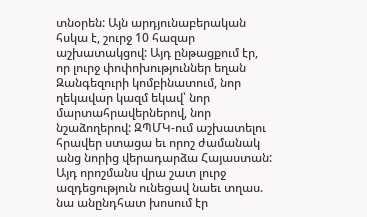տնօրեն: Այն արդյունաբերական հսկա է, շուրջ 10 հազար աշխատակցով: Այդ ընթացքում էր, որ լուրջ փոփոխություններ եղան Զանգեզուրի կոմբինատում, նոր ղեկավար կազմ եկավ՝ նոր մարտահրավերներով, նոր նշաձողերով: ԶՊՄԿ-ում աշխատելու հրավեր ստացա եւ որոշ ժամանակ անց նորից վերադարձա Հայաստան: Այդ որոշմանս վրա շատ լուրջ ազդեցություն ունեցավ նաեւ տղաս. նա անընդհատ խոսում էր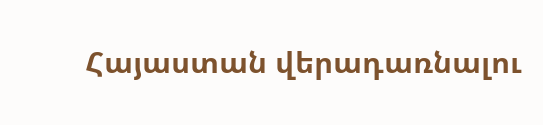Հայաստան վերադառնալու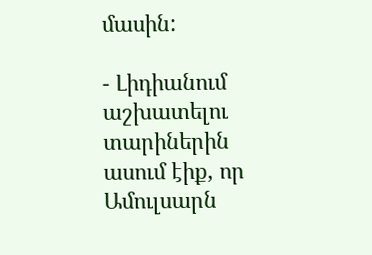մասին:

- Լիդիանում աշխատելու տարիներին ասում էիք, որ Ամուլսարն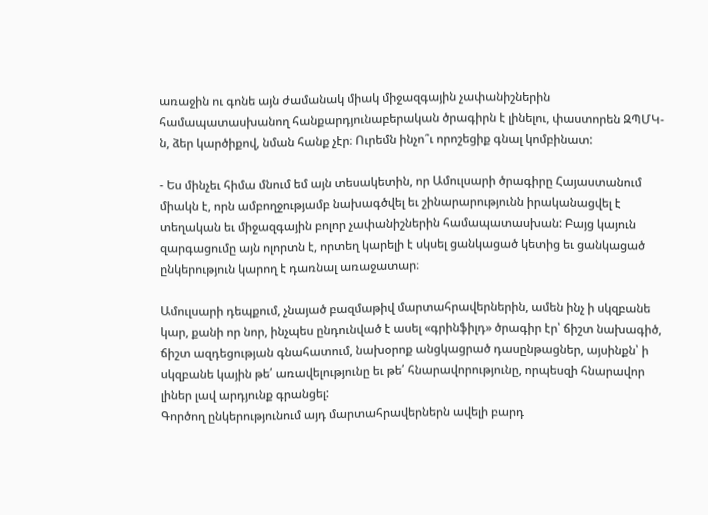առաջին ու գոնե այն ժամանակ միակ միջազգային չափանիշներին համապատասխանող հանքարդյունաբերական ծրագիրն է լինելու, փաստորեն ԶՊՄԿ-ն, ձեր կարծիքով, նման հանք չէր։ Ուրեմն ինչո՞ւ որոշեցիք գնալ կոմբինատ:

- Ես մինչեւ հիմա մնում եմ այն տեսակետին, որ Ամուլսարի ծրագիրը Հայաստանում միակն է, որն ամբողջությամբ նախագծվել եւ շինարարությունն իրականացվել է տեղական եւ միջազգային բոլոր չափանիշներին համապատասխան: Բայց կայուն զարգացումը այն ոլորտն է, որտեղ կարելի է սկսել ցանկացած կետից եւ ցանկացած ընկերություն կարող է դառնալ առաջատար։

Ամուլսարի դեպքում, չնայած բազմաթիվ մարտահրավերներին, ամեն ինչ ի սկզբանե կար, քանի որ նոր, ինչպես ընդունված է ասել «գրինֆիլդ» ծրագիր էր՝ ճիշտ նախագիծ, ճիշտ ազդեցության գնահատում, նախօրոք անցկացրած դասընթացներ, այսինքն՝ ի սկզբանե կային թե՛ առավելությունը եւ թե՛ հնարավորությունը, որպեսզի հնարավոր լիներ լավ արդյունք գրանցել:
Գործող ընկերությունում այդ մարտահրավերներն ավելի բարդ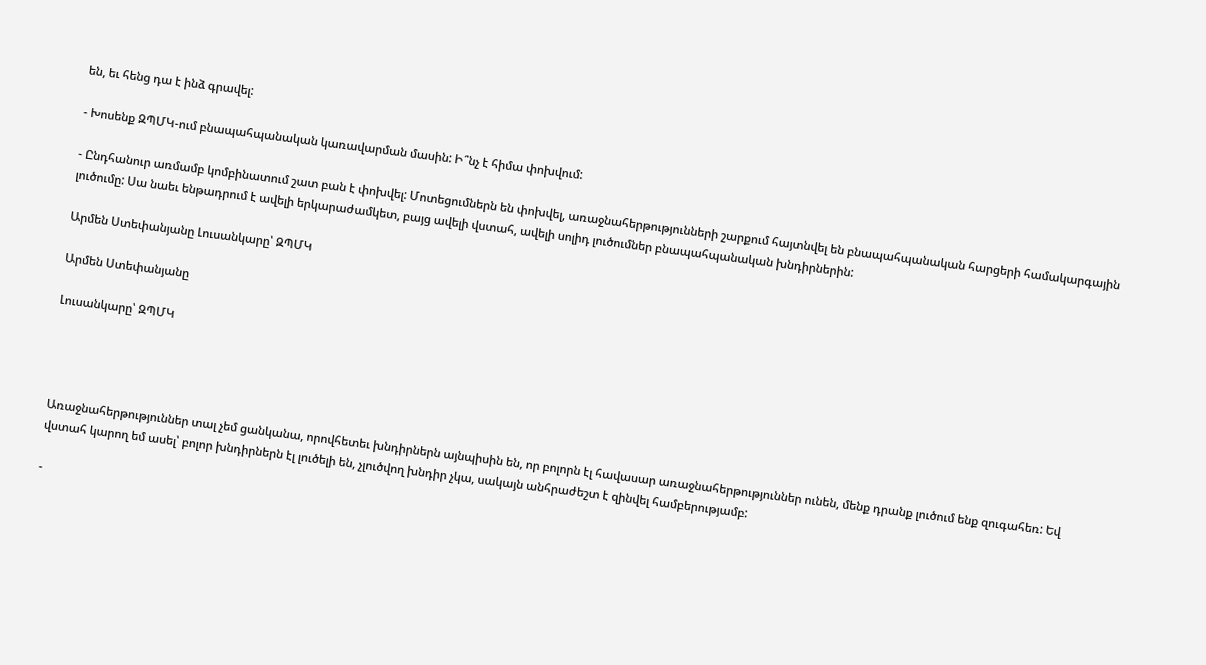են, եւ հենց դա է ինձ գրավել:

- Խոսենք ԶՊՄԿ-ում բնապահպանական կառավարման մասին: Ի՞նչ է հիմա փոխվում:

- Ընդհանուր առմամբ կոմբինատում շատ բան է փոխվել: Մոտեցումներն են փոխվել, առաջնահերթությունների շարքում հայտնվել են բնապահպանական հարցերի համակարգային լուծումը: Սա նաեւ ենթադրում է ավելի երկարաժամկետ, բայց ավելի վստահ, ավելի սոլիդ լուծումներ բնապահպանական խնդիրներին:

Արմեն Ստեփանյանը Լուսանկարը՝ ԶՊՄԿ

Արմեն Ստեփանյանը

Լուսանկարը՝ ԶՊՄԿ




Առաջնահերթություններ տալ չեմ ցանկանա, որովհետեւ խնդիրներն այնպիսին են, որ բոլորն էլ հավասար առաջնահերթություններ ունեն, մենք դրանք լուծում ենք զուգահեռ: Եվ վստահ կարող եմ ասել՝ բոլոր խնդիրներն էլ լուծելի են, չլուծվող խնդիր չկա, սակայն անհրաժեշտ է զինվել համբերությամբ:

-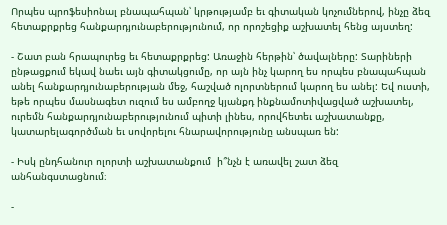Որպես պրոֆեսիոնալ բնապահպան՝ կրթությամբ եւ գիտական կոչումներով, ինչը ձեզ հետաքրքրեց հանքարդյունաբերությունում, որ որոշեցիք աշխատել հենց այստեղ:

- Շատ բան հրապուրեց եւ հետաքրքրեց: Առաջին հերթին՝ ծավալները: Տարիների ընթացքում եկավ նաեւ այն գիտակցումը, որ այն ինչ կարող ես որպես բնապահպան անել հանքարդյունաբերության մեջ, հաշված ոլորտներում կարող ես անել: Եվ ուստի, եթե որպես մասնագետ ուզում ես ամբողջ կյանքդ ինքնամոտիվացված աշխատել, ուրեմն հանքարդյունաբերությունում պիտի լինես, որովհետեւ աշխատանքը, կատարելագործման եւ սովորելու հնարավորությունը անսպառ են:

- Իսկ ընդհանուր ոլորտի աշխատանքում  ի՞նչն է առավել շատ ձեզ անհանգստացնում։

-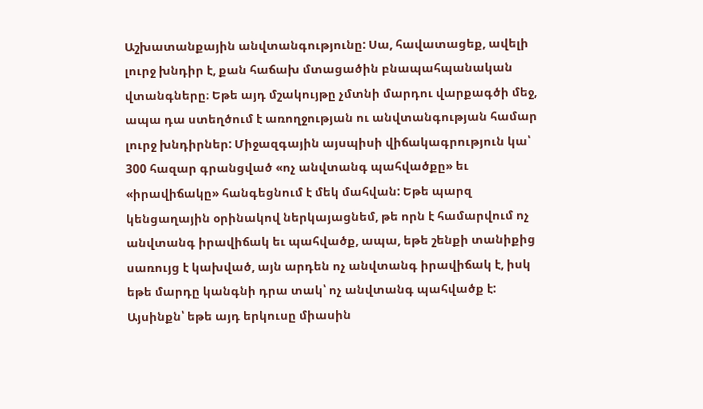Աշխատանքային անվտանգությունը: Սա, հավատացեք, ավելի լուրջ խնդիր է, քան հաճախ մտացածին բնապահպանական վտանգները։ Եթե այդ մշակույթը չմտնի մարդու վարքագծի մեջ, ապա դա ստեղծում է առողջության ու անվտանգության համար լուրջ խնդիրներ: Միջազգային այսպիսի վիճակագրություն կա՝ 300 հազար գրանցված «ոչ անվտանգ պահվածքը» եւ «իրավիճակը» հանգեցնում է մեկ մահվան: Եթե պարզ կենցաղային օրինակով ներկայացնեմ, թե որն է համարվում ոչ անվտանգ իրավիճակ եւ պահվածք, ապա, եթե շենքի տանիքից սառույց է կախված, այն արդեն ոչ անվտանգ իրավիճակ է, իսկ եթե մարդը կանգնի դրա տակ՝ ոչ անվտանգ պահվածք է: Այսինքն՝ եթե այդ երկուսը միասին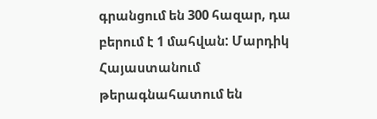գրանցում են 300 հազար, դա բերում է 1 մահվան: Մարդիկ Հայաստանում թերագնահատում են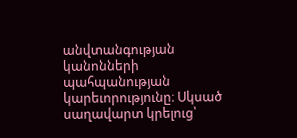անվտանգության կանոնների պահպանության կարեւորությունը։ Սկսած սաղավարտ կրելուց՝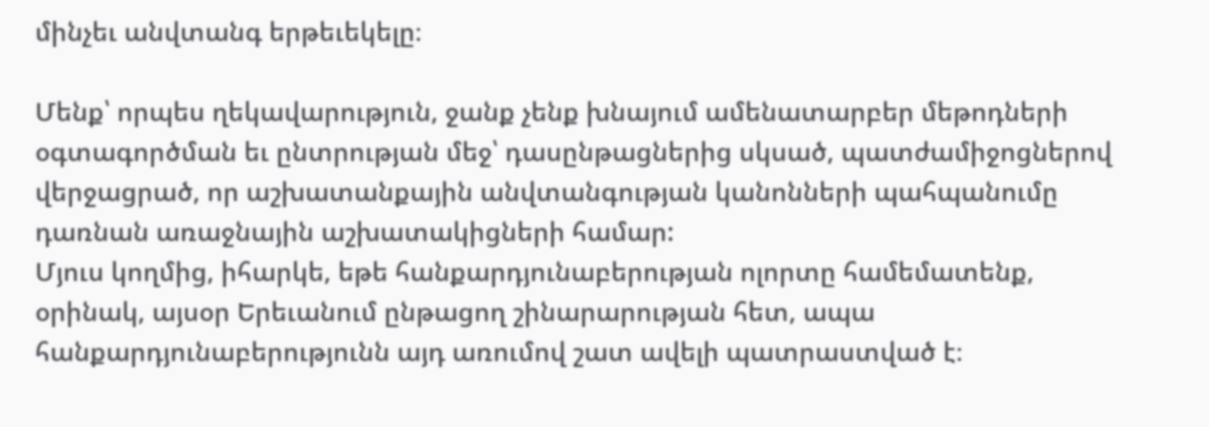մինչեւ անվտանգ երթեւեկելը։

Մենք՝ որպես ղեկավարություն, ջանք չենք խնայում ամենատարբեր մեթոդների օգտագործման եւ ընտրության մեջ՝ դասընթացներից սկսած, պատժամիջոցներով վերջացրած, որ աշխատանքային անվտանգության կանոնների պահպանումը դառնան առաջնային աշխատակիցների համար:
Մյուս կողմից, իհարկե, եթե հանքարդյունաբերության ոլորտը համեմատենք, օրինակ, այսօր Երեւանում ընթացող շինարարության հետ, ապա հանքարդյունաբերությունն այդ առումով շատ ավելի պատրաստված է։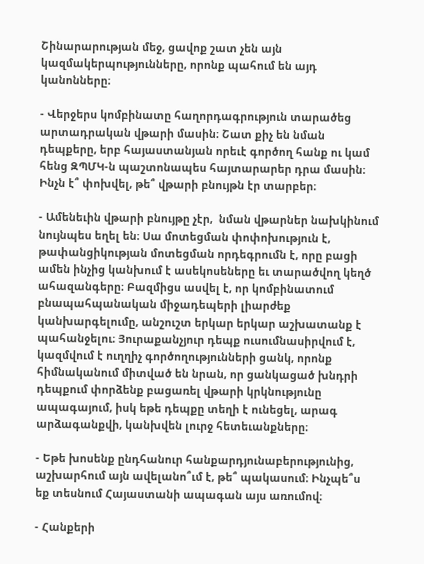Շինարարության մեջ, ցավոք շատ չեն այն կազմակերպությունները, որոնք պահում են այդ կանոնները։

- Վերջերս կոմբինատը հաղորդագրություն տարածեց արտադրական վթարի մասին։ Շատ քիչ են նման դեպքերը, երբ հայաստանյան որեւէ գործող հանք ու կամ հենց ԶՊՄԿ-ն պաշտոնապես հայտարարեր դրա մասին։ Ինչն է՞ փոխվել, թե՞ վթարի բնույթն էր տարբեր։

- Ամենեւին վթարի բնույթը չէր,  նման վթարներ նախկինում նույնպես եղել են։ Սա մոտեցման փոփոխություն է, թափանցիկության մոտեցման որդեգրումն է, որը բացի ամեն ինչից կանխում է ասեկոսեները եւ տարածվող կեղծ ահազանգերը։ Բազմիցս ասվել է, որ կոմբինատում բնապահպանական միջադեպերի լիարժեք կանխարգելումը, անշուշտ երկար երկար աշխատանք է պահանջելու։ Յուրաքանչյուր դեպք ուսումնասիրվում է, կազմվում է ուղղիչ գործողությունների ցանկ, որոնք հիմնականում միտված են նրան, որ ցանկացած խնդրի դեպքում փորձենք բացառել վթարի կրկնությունը ապագայում, իսկ եթե դեպքը տեղի է ունեցել, արագ արձագանքվի, կանխվեն լուրջ հետեւանքները։

- Եթե խոսենք ընդհանուր հանքարդյունաբերությունից, աշխարհում այն ավելանո՞ւմ է, թե՞ պակասում։ Ինչպե՞ս եք տեսնում Հայաստանի ապագան այս առումով։

- Հանքերի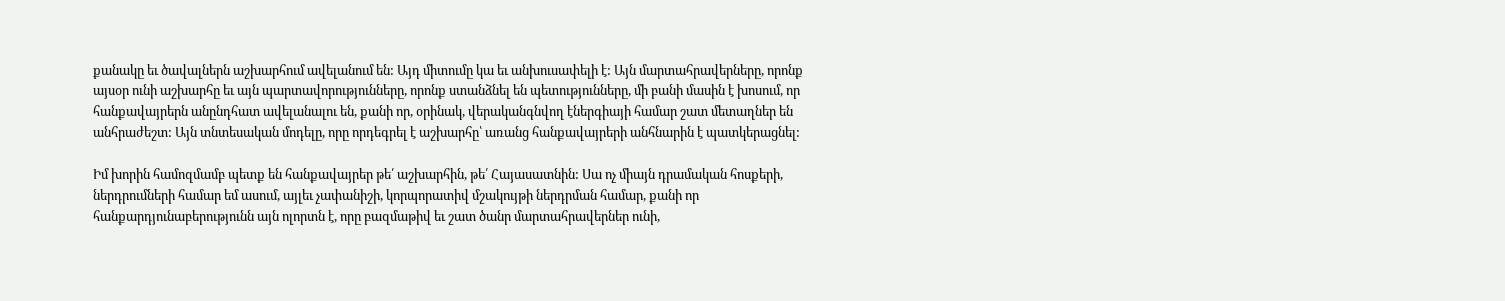քանակը եւ ծավալներն աշխարհում ավելանում են: Այդ միտումը կա եւ անխուսափելի է: Այն մարտահրավերները, որոնք այսօր ունի աշխարհը եւ այն պարտավորությունները, որոնք ստանձնել են պետությունները, մի բանի մասին է խոսում, որ հանքավայրերն անընդհատ ավելանալու են, քանի որ, օրինակ, վերականգնվող էներգիայի համար շատ մետաղներ են անհրաժեշտ: Այն տնտեսական մոդելը, որը որդեգրել է աշխարհը՝ առանց հանքավայրերի անհնարին է պատկերացնել:

Իմ խորին համոզմամբ պետք են հանքավայրեր թե՛ աշխարհին, թե՛ Հայասատնին: Սա ոչ միայն դրամական հոսքերի, ներդրումների համար եմ ասում, այլեւ չափանիշի, կորպորատիվ մշակույթի ներդրման համար, քանի որ հանքարդյունաբերությունն այն ոլորտն է, որը բազմաթիվ եւ շատ ծանր մարտահրավերներ ունի,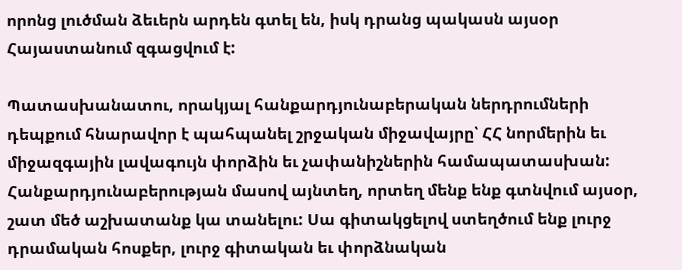որոնց լուծման ձեւերն արդեն գտել են, իսկ դրանց պակասն այսօր Հայաստանում զգացվում է:

Պատասխանատու, որակյալ հանքարդյունաբերական ներդրումների դեպքում հնարավոր է պահպանել շրջական միջավայրը՝ ՀՀ նորմերին եւ միջազգային լավագույն փորձին եւ չափանիշներին համապատասխան: Հանքարդյունաբերության մասով այնտեղ, որտեղ մենք ենք գտնվում այսօր, շատ մեծ աշխատանք կա տանելու: Սա գիտակցելով ստեղծում ենք լուրջ դրամական հոսքեր, լուրջ գիտական եւ փորձնական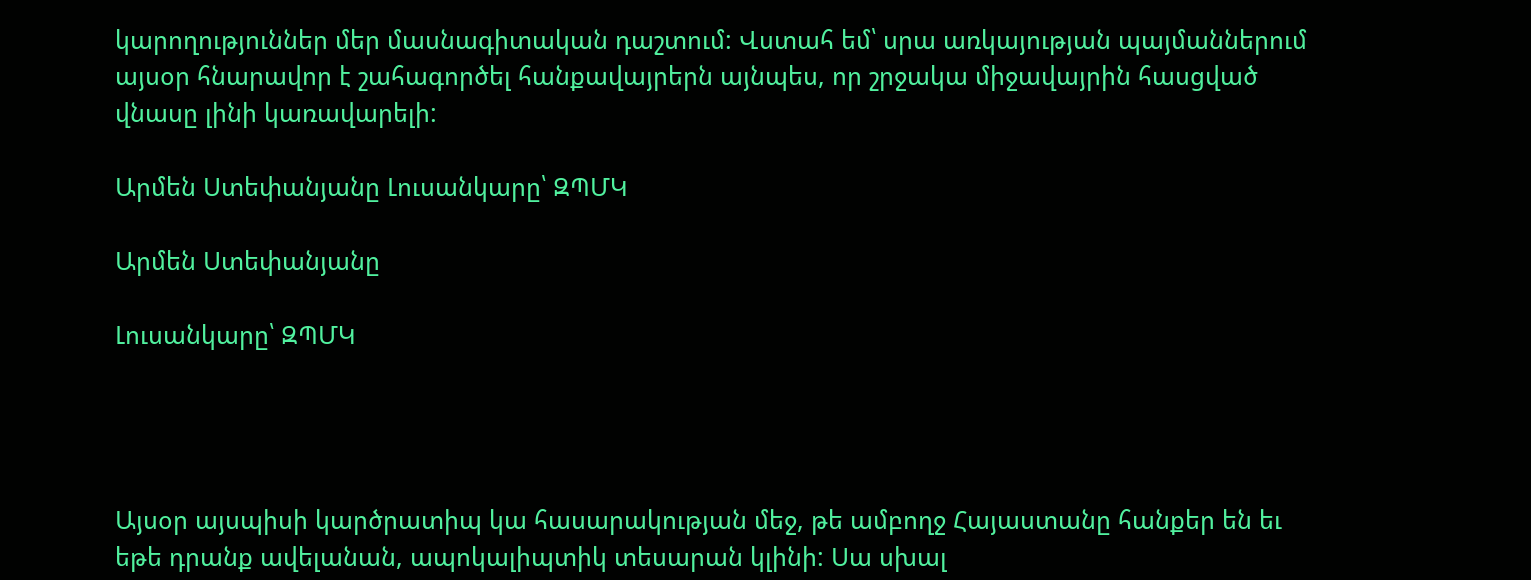կարողություններ մեր մասնագիտական դաշտում: Վստահ եմ՝ սրա առկայության պայմաններում այսօր հնարավոր է շահագործել հանքավայրերն այնպես, որ շրջակա միջավայրին հասցված վնասը լինի կառավարելի:

Արմեն Ստեփանյանը Լուսանկարը՝ ԶՊՄԿ

Արմեն Ստեփանյանը

Լուսանկարը՝ ԶՊՄԿ




Այսօր այսպիսի կարծրատիպ կա հասարակության մեջ, թե ամբողջ Հայաստանը հանքեր են եւ եթե դրանք ավելանան, ապոկալիպտիկ տեսարան կլինի: Սա սխալ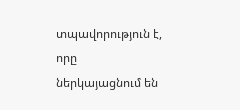տպավորություն է, որը ներկայացնում են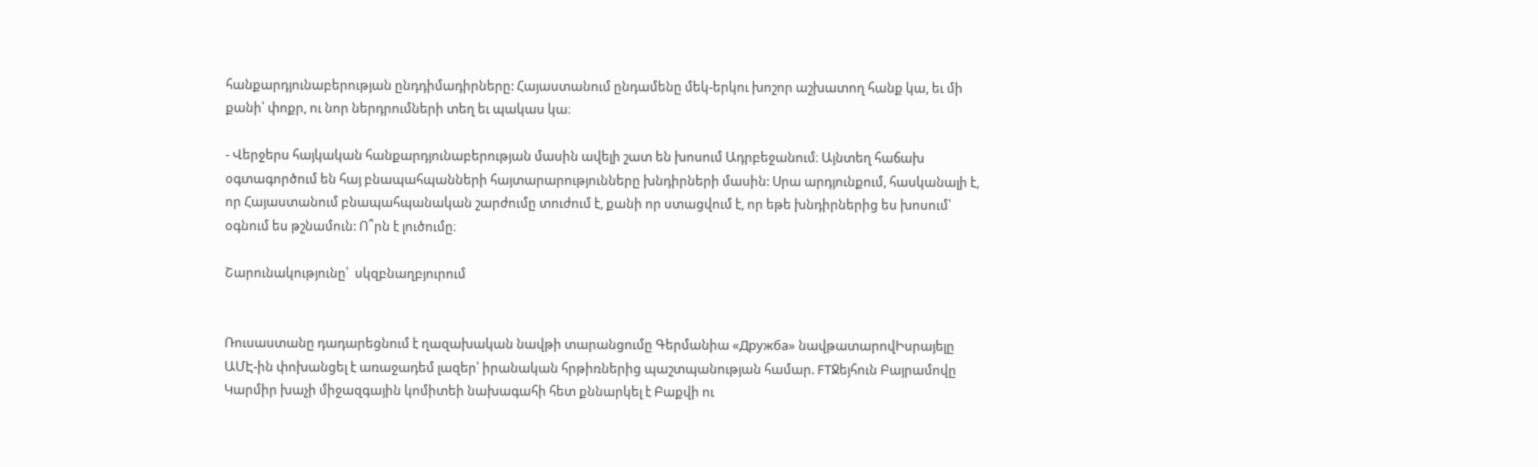հանքարդյունաբերության ընդդիմադիրները: Հայաստանում ընդամենը մեկ-երկու խոշոր աշխատող հանք կա, եւ մի քանի՝ փոքր, ու նոր ներդրումների տեղ եւ պակաս կա։

- Վերջերս հայկական հանքարդյունաբերության մասին ավելի շատ են խոսում Ադրբեջանում։ Այնտեղ հաճախ օգտագործում են հայ բնապահպանների հայտարարությունները խնդիրների մասին: Սրա արդյունքում, հասկանալի է, որ Հայաստանում բնապահպանական շարժումը տուժում է, քանի որ ստացվում է, որ եթե խնդիրներից ես խոսում՝ օգնում ես թշնամուն: Ո՞րն է լուծումը։

Շարունակությունը՝  սկզբնաղբյուրում


Ռուսաստանը դադարեցնում է ղազախական նավթի տարանցումը Գերմանիա «Дружба» նավթատարովԻսրայելը ԱՄԷ-ին փոխանցել է առաջադեմ լազեր՝ իրանական հրթիռներից պաշտպանության համար. FTՋեյհուն Բայրամովը Կարմիր խաչի միջազգային կոմիտեի նախագահի հետ քննարկել է Բաքվի ու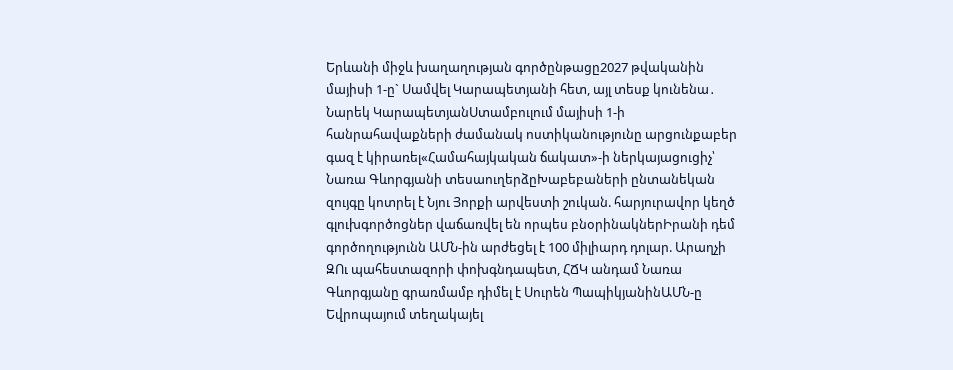Երևանի միջև խաղաղության գործընթացը2027 թվականին մայիսի 1-ը` Սամվել Կարապետյանի հետ, այլ տեսք կունենա․ Նարեկ ԿարապետյանՍտամբուլում մայիսի 1-ի հանրահավաքների ժամանակ ոստիկանությունը արցունքաբեր գազ է կիրառել«Համահայկական ճակատ»-ի ներկայացուցիչ՝ Նառա Գևորգյանի տեսաուղերձըԽաբեբաների ընտանեկան զույգը կոտրել է Նյու Յորքի արվեստի շուկան. հարյուրավոր կեղծ գլուխգործոցներ վաճառվել են որպես բնօրինակներԻրանի դեմ գործողությունն ԱՄՆ-ին արժեցել է 100 միլիարդ դոլար. Արաղչի ԶՈւ պահեստազորի փոխգնդապետ, ՀՃԿ անդամ Նառա Գևորգյանը գրառմամբ դիմել է Սուրեն ՊապիկյանինԱՄՆ-ը Եվրոպայում տեղակայել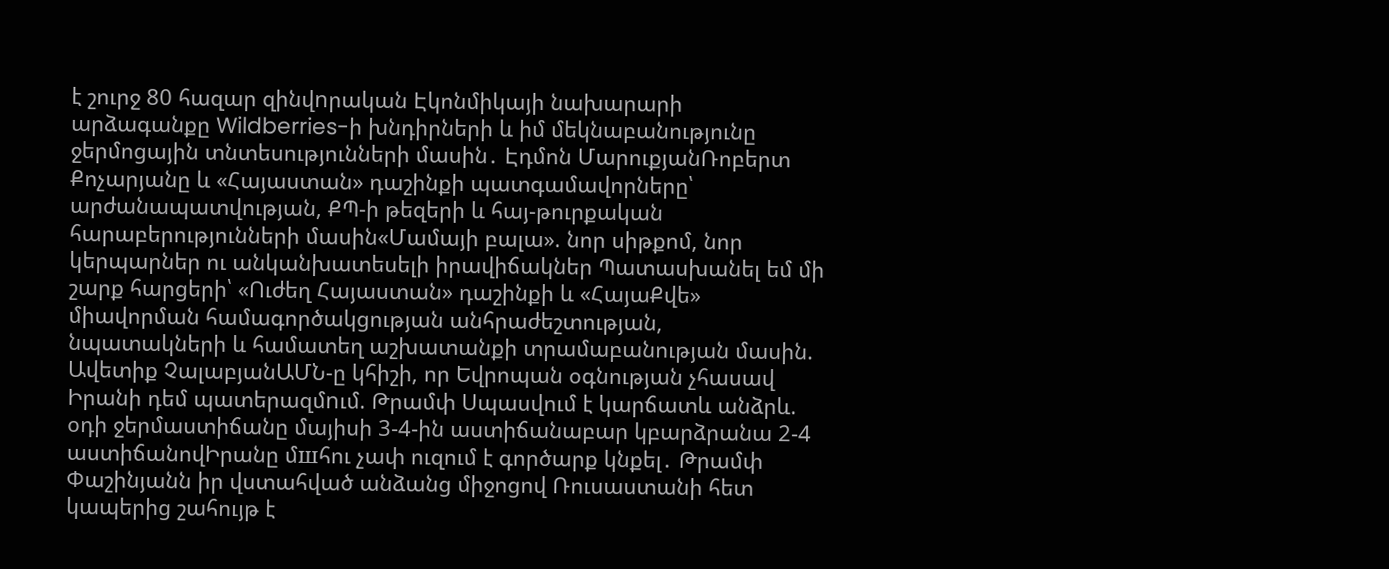է շուրջ 80 հազար զինվnրական Էկոնմիկայի նախարարի արձագանքը Wildberries-ի խնդիրների և իմ մեկնաբանությունը ջերմոցային տնտեսությունների մասին․ Էդմոն ՄարուքյանՌոբերտ Քոչարյանը և «Հայաստան» դաշինքի պատգամավորները՝ արժանապատվության, ՔՊ-ի թեզերի և հայ-թուրքական հարաբերությունների մասին«Մամայի բալա». նոր սիթքոմ, նոր կերպարներ ու անկանխատեսելի իրավիճակներ Պատասխանել եմ մի շարք հարցերի՝ «Ուժեղ Հայաստան» դաշինքի և «ՀայաՔվե» միավորման համագործակցության անհրաժեշտության, նպատակների և համատեղ աշխատանքի տրամաբանության մասին. Ավետիք ՉալաբյանԱՄՆ-ը կհիշի, որ Եվրոպան օգնության չհասավ Իրանի դեմ պատերազմnւմ. Թրամփ Սպասվում է կարճատև անձրև. օդի ջերմաստիճանը մայիսի 3-4-ին աստիճանաբար կբարձրանա 2-4 աստիճանովԻրանը մшհու չափ ուզում է գործարք կնքել․ Թրամփ Փաշինյանն իր վստահված անձանց միջոցով Ռուսաստանի հետ կապերից շահույթ է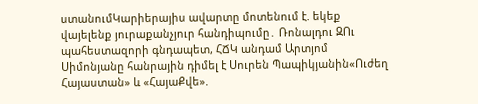ստանումԿարիերայիս ավարտը մոտենում է. եկեք վայելենք յուրաքանչյուր հանդիպումը․ Ռոնալդու ԶՈւ պահեստազորի գնդապետ, ՀՃԿ անդամ Արտյոմ Սիմոնյանը հանրային դիմել է Սուրեն Պապիկյանին«Ուժեղ Հայաստան» և «ՀայաՔվե».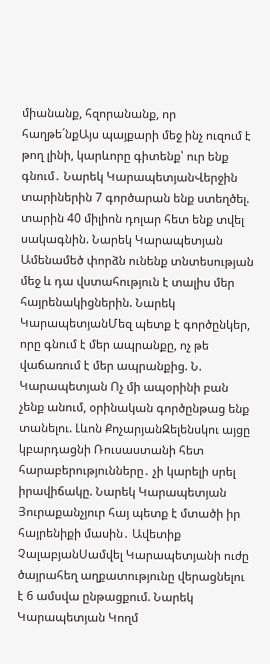միանանք, հզորանանք, որ հաղթե´նքԱյս պայքարի մեջ ինչ ուզում է թող լինի, կարևորը գիտենք՝ ուր ենք գնում․ Նարեկ ԿարապետյանՎերջին տարիներին 7 գործարան ենք ստեղծել. տարին 40 միլիոն դոլար հետ ենք տվել սակագնին. Նարեկ Կարապետյան Ամենամեծ փորձն ունենք տնտեսության մեջ և դա վստահություն է տալիս մեր հայրենակիցներին. Նարեկ ԿարապետյանՄեզ պետք է գործընկեր, որը գնում է մեր ապրանքը, ոչ թե վաճառում է մեր ապրանքից. Ն. Կարապետյան Ոչ մի ապօրինի բան չենք անում, օրինական գործընթաց ենք տանելու. Լևոն ՔոչարյանԶելենսկու այցը կբարդացնի Ռուսաստանի հետ հարաբերությունները․ չի կարելի սրել իրավիճակը. Նարեկ Կարապետյան Յուրաքանչյուր հայ պետք է մտածի իր հայրենիքի մասին․ Ավետիք ՉալաբյանՍամվել Կարապետյանի ուժը ծայրահեղ աղքատությունը վերացնելու է 6 ամսվա ընթացքում. Նարեկ Կարապետյան Կողմ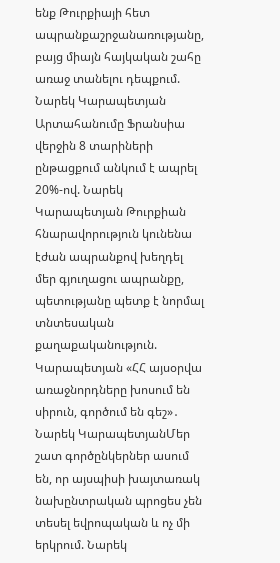ենք Թուրքիայի հետ ապրանքաշրջանառությանը, բայց միայն հայկական շահը առաջ տանելու դեպքում. Նարեկ Կարապետյան Արտահանումը Ֆրանսիա վերջին 8 տարիների ընթացքում անկում է ապրել 20%-ով. Նարեկ Կարապետյան Թուրքիան հնարավորություն կունենա էժան ապրանքով խեղդել մեր գյուղացու ապրանքը, պետությանը պետք է նորմալ տնտեսական քաղաքականություն. Կարապետյան «ՀՀ այսօրվա առաջնորդները խոսում են սիրուն, գործում են գեշ»․ Նարեկ ԿարապետյանՄեր շատ գործընկերներ ասում են, որ այսպիսի խայտառակ նախընտրական պրոցես չեն տեսել եվրոպական և ոչ մի երկրում. Նարեկ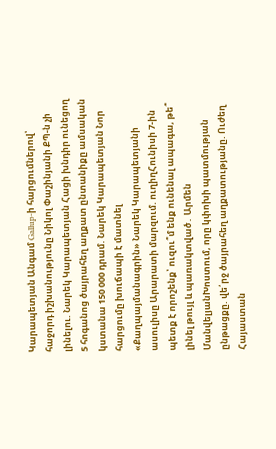Կարապետյան Անգամ Gallup-ի հարցումներով՝ հաջորդ իշխանությունը Նիկոլ Փաշինյանի ՔՊ-ն չի լինելու. Նարեկ Կարապետյան Հացի խնդիր ունեցող 5 հոգանոց ծայրահեղ աղքատ ընտանիքը ամսական կստանա 150 000 դրամ. Նարեկ Կարապետյան Նոր հարցումը խուճապի է մատնել «Քաղպայմանագրին» Նարեկ Կարապետյանի ասուլիսը Արարատի մարզում. ուղիղՀունիսի 7-ին պետք է որոշենք՝ ուզու՞մ ենք ունենալ ապագա, թե՞ լինել թույլ և պառակտված․ Արմեն ՄանվելյանԽոստում, որը կփոխի պատմության ընթացքը. վե՛րջ ծայրահեղ աղքատությանը. Ուժեղ Հայաստան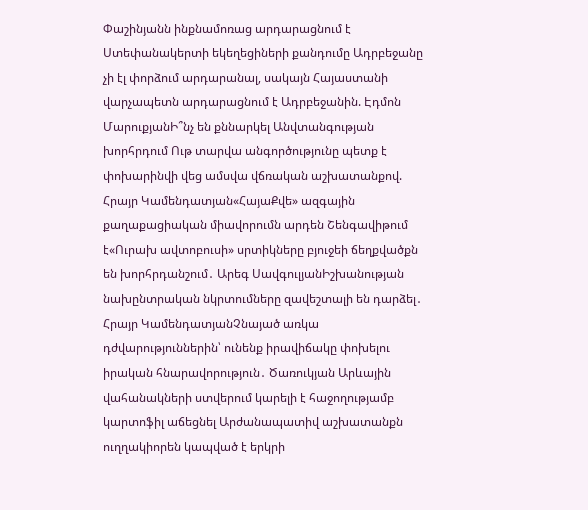Փաշինյանն ինքնամոռաց արդարացնում է Ստեփանակերտի եկեղեցիների քանդումը Ադրբեջանը չի էլ փորձում արդարանալ, սակայն Հայաստանի վարչապետն արդարացնում է Ադրբեջանին. Էդմոն ՄարուքյանԻ՞նչ են քննարկել Անվտանգության խորհրդում Ութ տարվա անգործությունը պետք է փոխարինվի վեց ամսվա վճռական աշխատանքով. Հրայր Կամենդատյան«ՀայաՔվե» ազգային քաղաքացիական միավորումն արդեն Շենգավիթում է«Ուրախ ավտոբուսի» սրտիկները բյուջեի ճեղքվածքն են խորհրդանշում․ Արեգ ՍավգուլյանԻշխանության նախընտրական նկրտումները զավեշտալի են դարձել․ Հրայր ԿամենդատյանՉնայած առկա դժվարություններին՝ ունենք իրավիճակը փոխելու իրական հնարավորություն․ Ծառուկյան Արևային վահանակների ստվերում կարելի է հաջողությամբ կարտոֆիլ աճեցնել Արժանապատիվ աշխատանքն ուղղակիորեն կապված է երկրի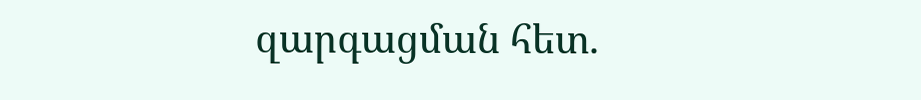զարգացման հետ.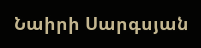Նաիրի Սարգսյան